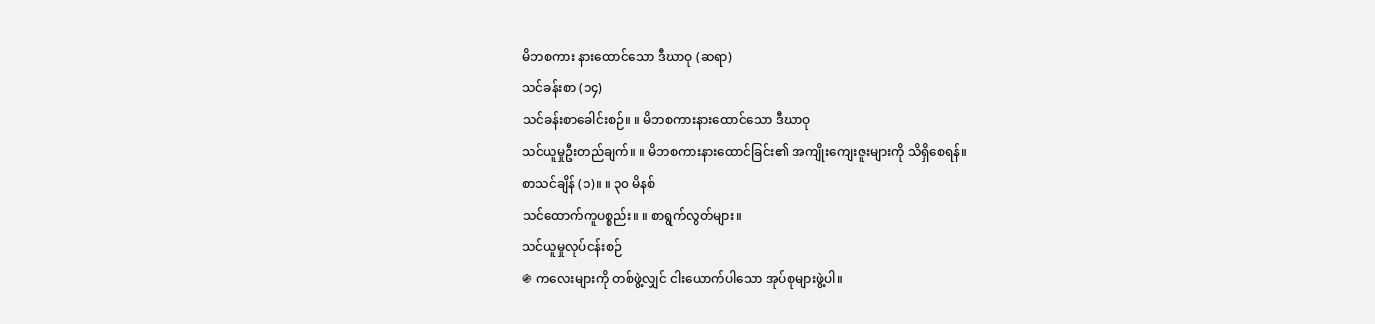မိဘစကား နားထောင်သော ဒီဃာဝု (ဆရာ)
သင်ခန်းစာ (၁၄)
သင်ခန်းစာခေါင်းစဉ်။ ။ မိဘစကားနားထောင်သော ဒီဃာဝု
သင်ယူမှုဦးတည်ချက်။ ။ မိဘစကားနားထောင်ခြင်း၏ အကျိုးကျေးဇူးများကို သိရှိစေရန်။
စာသင်ချိန် (၁)။ ။ ၃၀ မိနစ်
သင်ထောက်ကူပစ္စည်း။ ။ စာရွက်လွတ်များ။
သင်ယူမှုလုပ်ငန်းစဉ်
֍ ကလေးများကို တစ်ဖွဲ့လျှင် ငါးယောက်ပါသော အုပ်စုများဖွဲ့ပါ။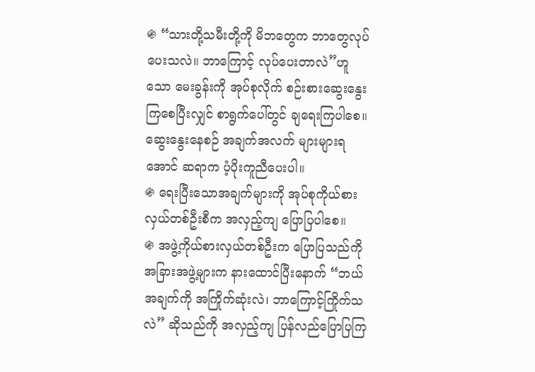֍ “သားတို့သမီးတို့ကို မိဘတွေက ဘာတွေလုပ်ပေးသလဲ။ ဘာကြောင့် လုပ်ပေးတာလဲ”ဟူသော မေးခွန်းကို အုပ်စုလိုက် စဉ်းစားဆွေးနွေးကြစေပြီးလျှင် စာရွက်ပေါ်တွင် ချရေးကြပါစေ။ ဆွေးနွေးနေစဉ် အချက်အလက် များများရအောင် ဆရာက ပံ့ပိုးကူညီပေးပါ။
֍ ရေးပြီးသောအချက်များကို အုပ်စုကိုယ်စားလှယ်တစ်ဦးစီက အလှည့်ကျ ပြောပြပါစေ။
֍ အဖွဲ့ကိုယ်စားလှယ်တစ်ဦးက ပြောပြသည်ကို အခြားအဖွဲ့များက နားထောင်ပြီးနောက် “ဘယ်အချက်ကို အကြိုက်ဆုံးလဲ၊ ဘာကြောင့်ကြိုက်သလဲ” ဆိုသည်ကို အလှည့်ကျ ပြန်လည်ပြောပြကြ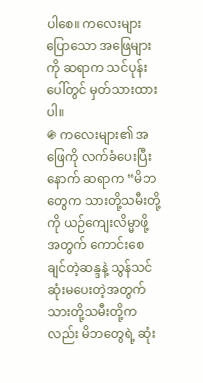ပါစေ။ ကလေးများ ပြောသော အဖြေများကို ဆရာက သင်ပုန်းပေါ်တွင် မှတ်သားထားပါ။
֍ ကလေးများ၏ အဖြေကို လက်ခံပေးပြီးနောက် ဆရာက “မိဘတွေက သားတို့သမီးတို့ကို ယဉ်ကျေးလိမ္မာဖို့အတွက် ကောင်းစေချင်တဲ့ဆန္ဒနဲ့ သွန်သင်ဆုံးမပေးတဲ့အတွက် သားတို့သမီးတို့ကလည်း မိဘတွေရဲ့ ဆုံး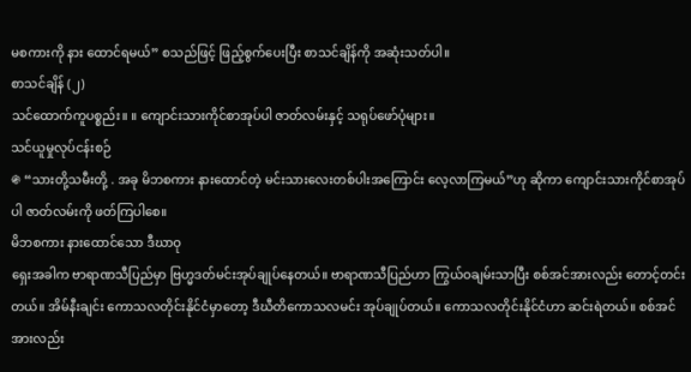မစကားကို နား ထောင်ရမယ်” စသည်ဖြင့် ဖြည့်စွက်ပေးပြီး စာသင်ချိန်ကို အဆုံးသတ်ပါ။
စာသင်ချိန် (၂)
သင်ထောက်ကူပစ္စည်း။ ။ ကျောင်းသားကိုင်စာအုပ်ပါ ဇာတ်လမ်းနှင့် သရုပ်ဖော်ပုံများ။
သင်ယူမှုလုပ်ငန်းစဉ်
֍ “သားတို့သမီးတို့ . အခု မိဘစကား နားထောင်တဲ့ မင်းသားလေးတစ်ပါးအကြောင်း လေ့လာကြမယ်”ဟု ဆိုကာ ကျောင်းသားကိုင်စာအုပ်ပါ ဇာတ်လမ်းကို ဖတ်ကြပါစေ။
မိဘစကား နားထောင်သော ဒီဃာဝု
ရှေးအခါက ဗာရာဏသီပြည်မှာ ဗြဟ္မဒတ်မင်းအုပ်ချုပ်နေတယ်။ ဗာရာဏသီပြည်ဟာ ကြွယ်ဝချမ်းသာပြီး စစ်အင်အားလည်း တောင့်တင်းတယ်။ အိမ်နီးချင်း ကောသလတိုင်းနိုင်ငံမှာတော့ ဒီဃီတိကောသလမင်း အုပ်ချုပ်တယ်။ ကောသလတိုင်းနိုင်ငံဟာ ဆင်းရဲတယ်။ စစ်အင်အားလည်း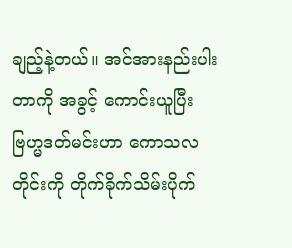ချည့်နဲ့တယ်။ အင်အားနည်းပါးတာကို အခွင့် ကောင်းယူပြီး ဗြဟ္မဒတ်မင်းဟာ ကောသလတိုင်းကို တိုက်ခိုက်သိမ်းပိုက်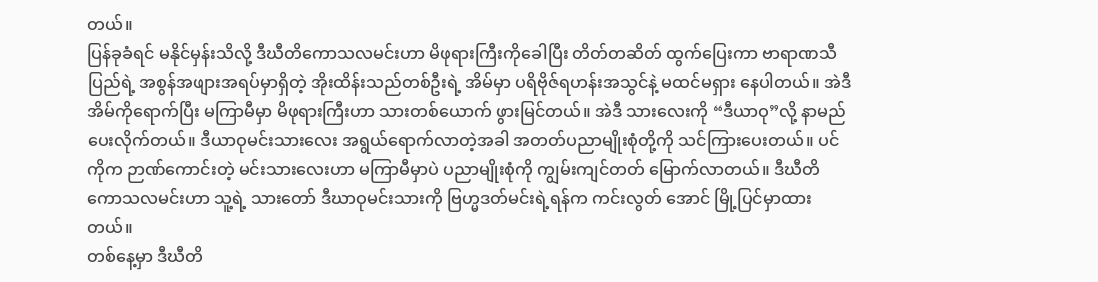တယ်။
ပြန်ခုခံရင် မနိုင်မှန်းသိလို့ ဒီဃီတိကောသလမင်းဟာ မိဖုရားကြီးကိုခေါပြီး တိတ်တဆိတ် ထွက်ပြေးကာ ဗာရာဏသီပြည်ရဲ့ အစွန်အဖျားအရပ်မှာရှိတဲ့ အိုးထိန်းသည်တစ်ဦးရဲ့ အိမ်မှာ ပရိဗိုဇ်ရဟန်းအသွင်နဲ့ မထင်မရှား နေပါတယ်။ အဲဒီအိမ်ကိုရောက်ပြီး မကြာမီမှာ မိဖုရားကြီးဟာ သားတစ်ယောက် ဖွားမြင်တယ်။ အဲဒီ သားလေးကို “ဒီယာဝု”လို့ နာမည်ပေးလိုက်တယ်။ ဒီယာဝုမင်းသားလေး အရွယ်ရောက်လာတဲ့အခါ အတတ်ပညာမျိုးစုံတို့ကို သင်ကြားပေးတယ်။ ပင်ကိုက ဉာဏ်ကောင်းတဲ့ မင်းသားလေးဟာ မကြာမီမှာပဲ ပညာမျိုးစုံကို ကျွမ်းကျင်တတ် မြောက်လာတယ်။ ဒီဃီတိကောသလမင်းဟာ သူ့ရဲ့ သားတော် ဒီဃာဝုမင်းသားကို ဗြဟ္မဒတ်မင်းရဲ့ရန်က ကင်းလွတ် အောင် မြို့ပြင်မှာထားတယ်။
တစ်နေ့မှာ ဒီဃီတိ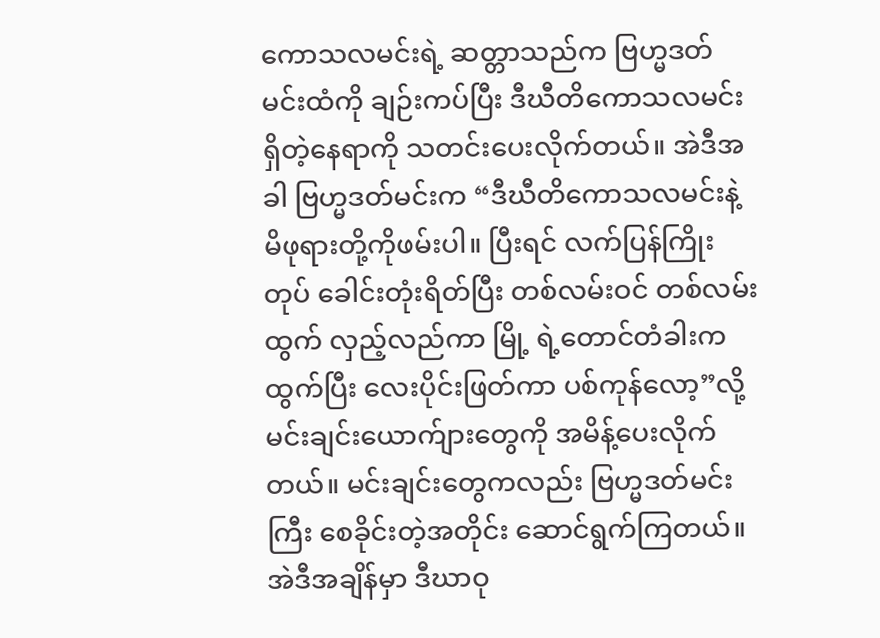ကောသလမင်းရဲ့ ဆတ္တာသည်က ဗြဟ္မဒတ်မင်းထံကို ချဉ်းကပ်ပြီး ဒီဃီတိကောသလမင်း ရှိတဲ့နေရာကို သတင်းပေးလိုက်တယ်။ အဲဒီအခါ ဗြဟ္မဒတ်မင်းက “ဒီဃီတိကောသလမင်းနဲ့ မိဖုရားတို့ကိုဖမ်းပါ။ ပြီးရင် လက်ပြန်ကြိုးတုပ် ခေါင်းတုံးရိတ်ပြီး တစ်လမ်းဝင် တစ်လမ်းထွက် လှည့်လည်ကာ မြို့ ရဲ့တောင်တံခါးက ထွက်ပြီး လေးပိုင်းဖြတ်ကာ ပစ်ကုန်လော့”လို့ မင်းချင်းယောက်ျားတွေကို အမိန့်ပေးလိုက်တယ်။ မင်းချင်းတွေကလည်း ဗြဟ္မဒတ်မင်းကြီး စေခိုင်းတဲ့အတိုင်း ဆောင်ရွက်ကြတယ်။
အဲဒီအချိန်မှာ ဒီဃာဝု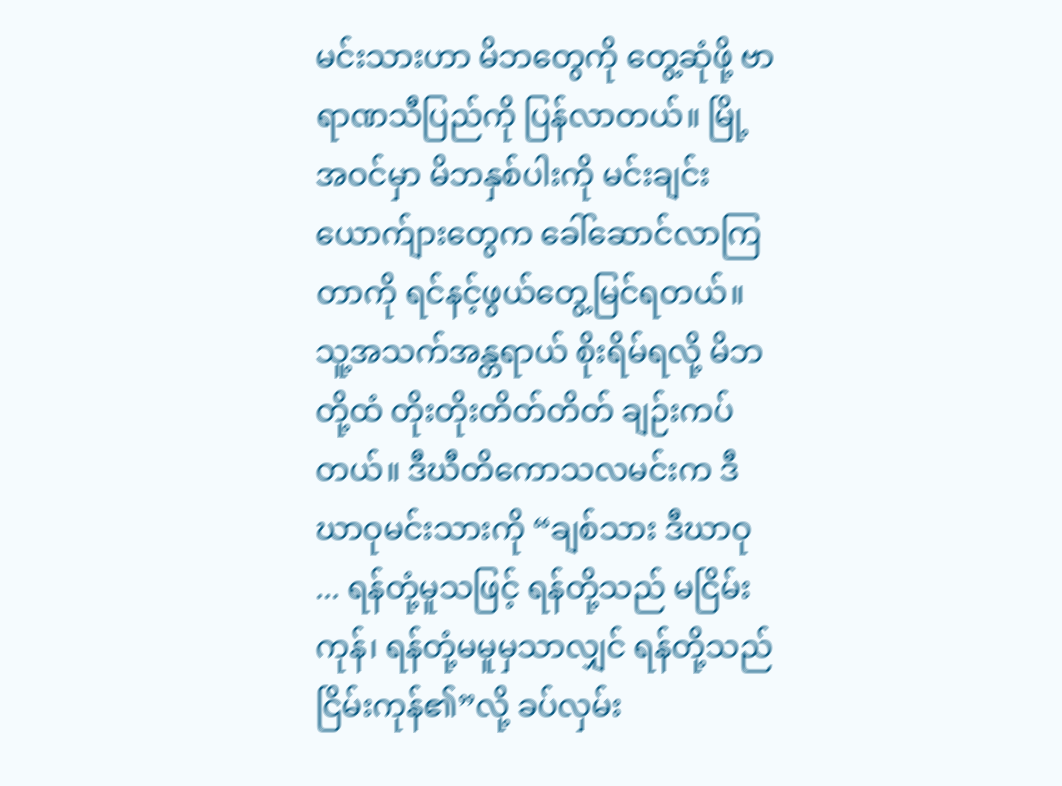မင်းသားဟာ မိဘတွေကို တွေ့ဆုံဖို့ ဗာရာဏသီပြည်ကို ပြန်လာတယ်။ မြို့ အဝင်မှာ မိဘနှစ်ပါးကို မင်းချင်းယောက်ျားတွေက ခေါ်ဆောင်လာကြတာကို ရင်နင့်ဖွယ်တွေ့မြင်ရတယ်။ သူ့အသက်အန္တရာယ် စိုးရိမ်ရလို့ မိဘတို့ထံ တိုးတိုးတိတ်တိတ် ချဉ်းကပ်တယ်။ ဒီဃီတိကောသလမင်းက ဒီဃာဝုမင်းသားကို “ချစ်သား ဒီဃာဝု ... ရန်တုံ့မူသဖြင့် ရန်တို့သည် မငြိမ်းကုန်၊ ရန်တုံ့မမူမှသာလျှင် ရန်တို့သည် ငြိမ်းကုန်၏”လို့ ခပ်လှမ်း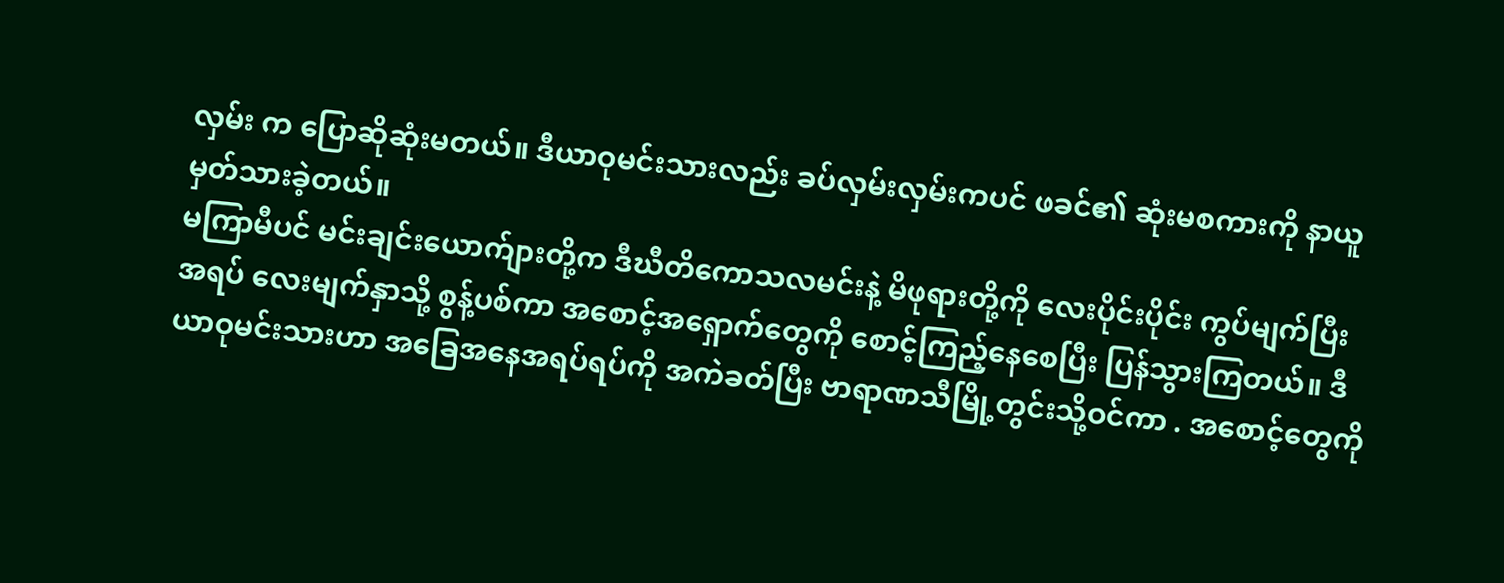လှမ်း က ပြောဆိုဆုံးမတယ်။ ဒီယာဝုမင်းသားလည်း ခပ်လှမ်းလှမ်းကပင် ဖခင်၏ ဆုံးမစကားကို နာယူမှတ်သားခဲ့တယ်။
မကြာမီပင် မင်းချင်းယောက်ျားတို့က ဒီဃီတိကောသလမင်းနဲ့ မိဖုရားတို့ကို လေးပိုင်းပိုင်း ကွပ်မျက်ပြီး အရပ် လေးမျက်နှာသို့ စွန့်ပစ်ကာ အစောင့်အရှောက်တွေကို စောင့်ကြည့်နေစေပြီး ပြန်သွားကြတယ်။ ဒီယာဝုမင်းသားဟာ အခြေအနေအရပ်ရပ်ကို အကဲခတ်ပြီး ဗာရာဏသီမြို့တွင်းသို့ဝင်ကာ . အစောင့်တွေကို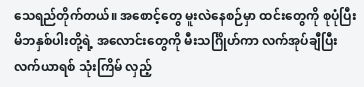သေရည်တိုက်တယ်။ အစောင့်တွေ မူးလဲနေစဉ်မှာ ထင်းတွေကို စုပုံပြီး မိဘနှစ်ပါးတို့ရဲ့ အလောင်းတွေကို မီးသင်္ဂြိုဟ်ကာ လက်အုပ်ချီပြီး လက်ယာရစ် သုံးကြိမ် လှည့်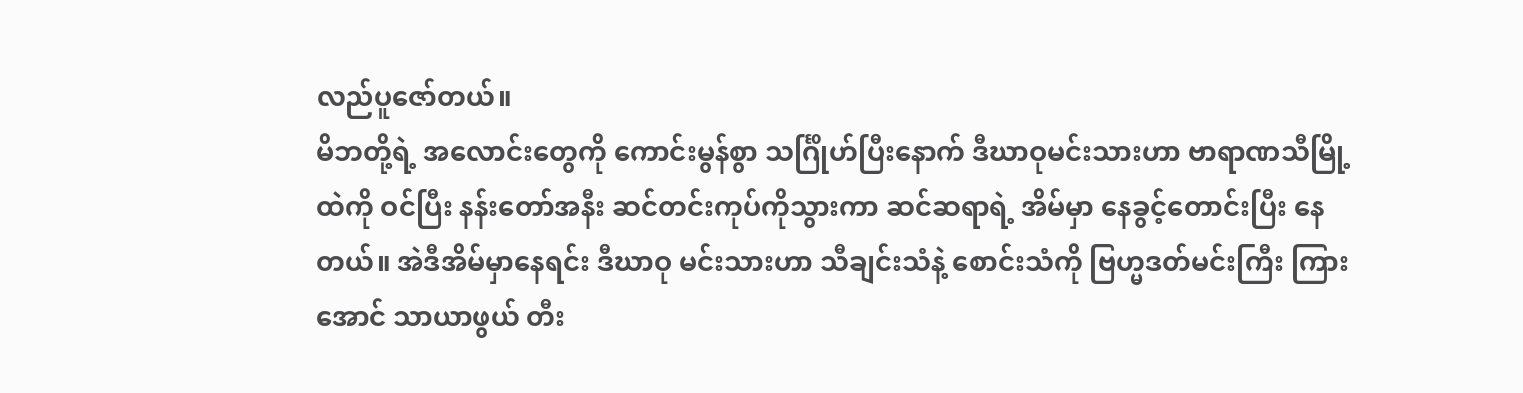လည်ပူဇော်တယ်။
မိဘတို့ရဲ့ အလောင်းတွေကို ကောင်းမွန်စွာ သင်္ဂြိုဟ်ပြီးနောက် ဒီဃာဝုမင်းသားဟာ ဗာရာဏသီမြို့ထဲကို ဝင်ပြီး နန်းတော်အနီး ဆင်တင်းကုပ်ကိုသွားကာ ဆင်ဆရာရဲ့ အိမ်မှာ နေခွင့်တောင်းပြီး နေတယ်။ အဲဒီအိမ်မှာနေရင်း ဒီဃာဝု မင်းသားဟာ သီချင်းသံနဲ့ စောင်းသံကို ဗြဟ္မဒတ်မင်းကြီး ကြားအောင် သာယာဖွယ် တီး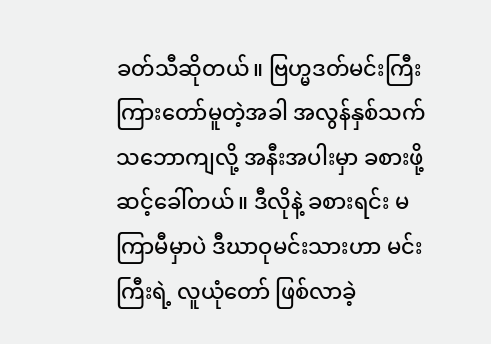ခတ်သီဆိုတယ်။ ဗြဟ္မဒတ်မင်းကြီး ကြားတော်မူတဲ့အခါ အလွန်နှစ်သက်သဘောကျလို့ အနီးအပါးမှာ ခစားဖို့ ဆင့်ခေါ်တယ်။ ဒီလိုနဲ့ ခစားရင်း မကြာမီမှာပဲ ဒီဃာဝုမင်းသားဟာ မင်းကြီးရဲ့ လူယုံတော် ဖြစ်လာခဲ့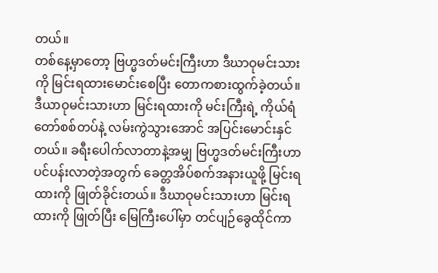တယ်။
တစ်နေ့မှာတော့ ဗြဟ္မဒတ်မင်းကြီးဟာ ဒီဃာဝုမင်းသားကို မြင်းရထားမောင်းစေပြီး တောကစားထွက်ခဲ့တယ်။ ဒီယာဝုမင်းသားဟာ မြင်းရထားကို မင်းကြီးရဲ့ ကိုယ်ရံတော်စစ်တပ်နဲ့ လမ်းကွဲသွားအောင် အပြင်းမောင်းနှင်တယ်။ ခရီးပေါက်လာတာနဲ့အမျှ ဗြဟ္မဒတ်မင်းကြီးဟာ ပင်ပန်းလာတဲ့အတွက် ခေတ္တအိပ်စက်အနားယူဖို့ မြင်းရထားကို ဖြုတ်ခိုင်းတယ်။ ဒီဃာဝုမင်းသားဟာ မြင်းရထားကို ဖြုတ်ပြီး မြေကြီးပေါ်မှာ တင်ပျဉ်ခွေထိုင်ကာ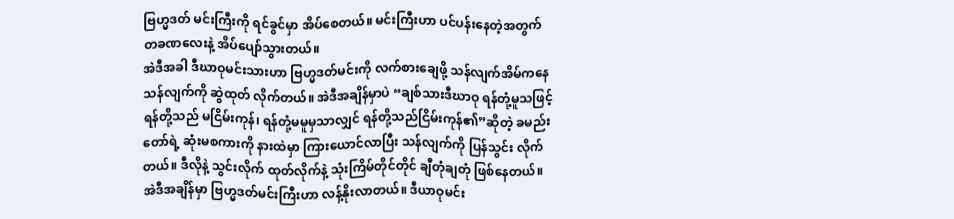ဗြဟ္မဒတ် မင်းကြီးကို ရင်ခွင်မှာ အိပ်စေတယ်။ မင်းကြီးဟာ ပင်ပန်းနေတဲ့အတွက် တခဏလေးနဲ့ အိပ်ပျော်သွားတယ်။
အဲဒီအခါ ဒီဃာဝုမင်းသားဟာ ဗြဟ္မဒတ်မင်းကို လက်စားချေဖို့ သန်လျက်အိမ်ကနေ သန်လျက်ကို ဆွဲထုတ် လိုက်တယ်။ အဲဒီအချိန်မှာပဲ “ချစ်သားဒီဃာဝု ရန်တုံ့မူသဖြင့် ရန်တို့သည် မငြိမ်းကုန်၊ ရန်တုံ့မမူမှသာလျှင် ရန်တို့သည်ငြိမ်းကုန်၏”ဆိုတဲ့ ခမည်းတော်ရဲ့ ဆုံးမစကားကို နားထဲမှာ ကြားယောင်လာပြီး သန်လျက်ကို ပြန်သွင်း လိုက်တယ်။ ဒီလိုနဲ့ သွင်းလိုက် ထုတ်လိုက်နဲ့ သုံးကြိမ်တိုင်တိုင် ချီတုံချတုံ ဖြစ်နေတယ်။
အဲဒီအချိန်မှာ ဗြဟ္မဒတ်မင်းကြီးဟာ လန့်နိုးလာတယ်။ ဒီယာဝုမင်း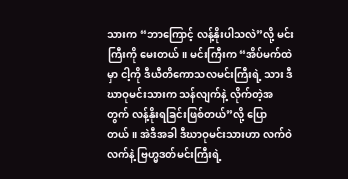သားက “ဘာကြောင့် လန့်နိုးပါသလဲ”လို့ မင်းကြီးကို မေးတယ်။ မင်းကြီးက “အိပ်မက်ထဲမှာ ငါ့ကို ဒီယီတိကောသလမင်းကြီးရဲ့ သား ဒီဃာဝုမင်းသားက သန်လျက်နဲ့ လိုက်တဲ့အတွက် လန့်နိုးရခြင်းဖြစ်တယ်”လို့ ပြောတယ်။ အဲဒီအခါ ဒီဃာဝုမင်းသားဟာ လက်ဝဲလက်နဲ့ ဗြဟ္မဒတ်မင်းကြီးရဲ့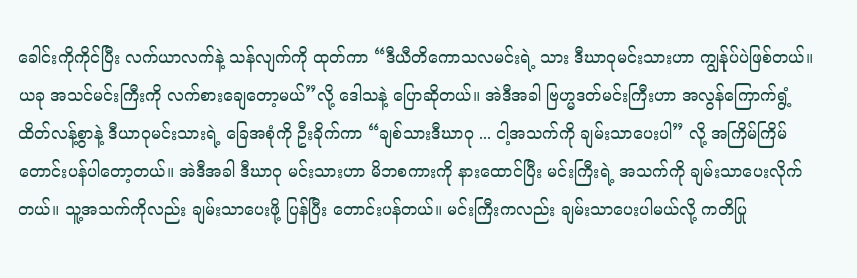ခေါင်းကိုကိုင်ပြီး လက်ယာလက်နဲ့ သန်လျက်ကို ထုတ်ကာ “ဒီယီတိကောသလမင်းရဲ့ သား ဒီဃာဝုမင်းသားဟာ ကျွန်ုပ်ပဲဖြစ်တယ်။ ယခု အသင်မင်းကြီးကို လက်စားချေတော့မယ်”လို့ ဒေါသနဲ့ ပြောဆိုတယ်။ အဲဒီအခါ ဗြဟ္မဒတ်မင်းကြီးဟာ အလွန်ကြောက်ရွံ့ ထိတ်လန့်စွာနဲ့ ဒီယာဝုမင်းသားရဲ့ ခြေအစုံကို ဦးခိုက်ကာ “ချစ်သားဒီဃာဝု ... ငါ့အသက်ကို ချမ်းသာပေးပါ” လို့ အကြိမ်ကြိမ် တောင်းပန်ပါတော့တယ်။ အဲဒီအခါ ဒီဃာဝု မင်းသားဟာ မိဘစကားကို နားထောင်ပြီး မင်းကြီးရဲ့ အသက်ကို ချမ်းသာပေးလိုက်တယ်။ သူ့အသက်ကိုလည်း ချမ်းသာပေးဖို့ ပြန်ပြီး တောင်းပန်တယ်။ မင်းကြီးကလည်း ချမ်းသာပေးပါမယ်လို့ ကတိပြု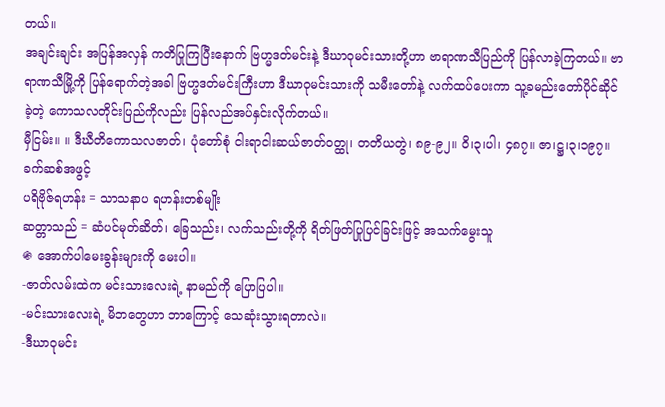တယ်။
အချင်းချင်း အပြန်အလှန် ကတိပြုကြပြီးနောက် ဗြဟ္မဒတ်မင်းနဲ့ ဒီဃာဝုမင်းသားတို့ဟာ ဗာရာဏသီပြည်ကို ပြန်လာခဲ့ကြတယ်။ ဗာရာဏသီမြို့ကို ပြန်ရောက်တဲ့အခါ ဗြဟ္မဒတ်မင်းကြီးဟာ ဒီဃာဝုမင်းသားကို သမီးတော်နဲ့ လက်ထပ်ပေးကာ သူ့ခမည်းတော်ပိုင်ဆိုင်ခဲ့တဲ့ ကောသလတိုင်းပြည်ကိုလည်း ပြန်လည်အပ်နှင်းလိုက်တယ်။
မှီငြမ်း။ ။ ဒီဃီတိကောသလဇာတ်၊ ပုံတော်စုံ ငါးရာငါးဆယ်ဇာတ်ဝတ္ထု၊ တတိယတွဲ၊ ၈၉-၉၂။ ဝိ၊၃၊ပါ၊ ၄၈၇။ ဇာ၊ဋ္ဌ၊၃၊၁၉၇။
ခက်ဆစ်အဖွင့်
ပရိဗိုဇ်ရဟန်း = သာသနာပ ရဟန်းတစ်မျိုး
ဆတ္တာသည် = ဆံပင်မုတ်ဆိတ်၊ ခြေသည်း၊ လက်သည်းတို့ကို ရိတ်ဖြတ်ပြုပြင်ခြင်းဖြင့် အသက်မွေးသူ
֍ အောက်ပါမေးခွန်းများကို မေးပါ။
-ဇာတ်လမ်းထဲက မင်းသားလေးရဲ့ နာမည်ကို ပြောပြပါ။
-မင်းသားလေးရဲ့ မိဘတွေဟာ ဘာကြောင့် သေဆုံးသွားရတာလဲ။
-ဒီဃာဝုမင်း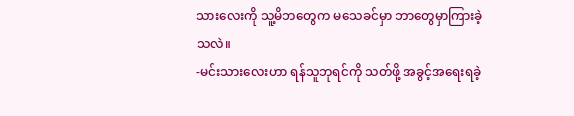သားလေးကို သူ့မိဘတွေက မသေခင်မှာ ဘာတွေမှာကြားခဲ့သလဲ။
-မင်းသားလေးဟာ ရန်သူဘုရင်ကို သတ်ဖို့ အခွင့်အရေးရခဲ့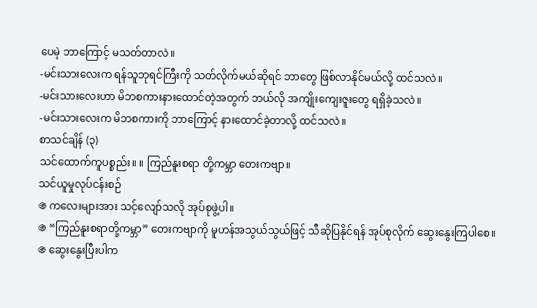ပေမဲ့ ဘာကြောင့် မသတ်တာလဲ။
-မင်းသားလေးက ရန်သူဘုရင်ကြီးကို သတ်လိုက်မယ်ဆိုရင် ဘာတွေ ဖြစ်လာနိုင်မယ်လို့ ထင်သလဲ။
-မင်းသားလေးဟာ မိဘစကားနားထောင်တဲ့အတွက် ဘယ်လို အကျိုးကျေးဇူးတွေ ရရှိခဲ့သလဲ။
-မင်းသားလေးက မိဘစကားကို ဘာကြောင့် နားထောင်ခဲ့တာလို့ ထင်သလဲ။
စာသင်ချိန် (၃)
သင်ထောက်ကူပစ္စည်း။ ။ ကြည်နူးစရာ တို့ကမ္ဘာ တေးကဗျာ။
သင်ယူမှုလုပ်ငန်းစဉ်
֍ ကလေးများအား သင့်လျော်သလို အုပ်စုဖွဲ့ပါ။
֍ “ကြည်နူးစရာတို့ကမ္ဘာ” တေးကဗျာကို မူဟန်အသွယ်သွယ်ဖြင့် သီဆိုပြနိုင်ရန် အုပ်စုလိုက် ဆွေးနွေးကြပါစေ။
֍ ဆွေးနွေးပြီးပါက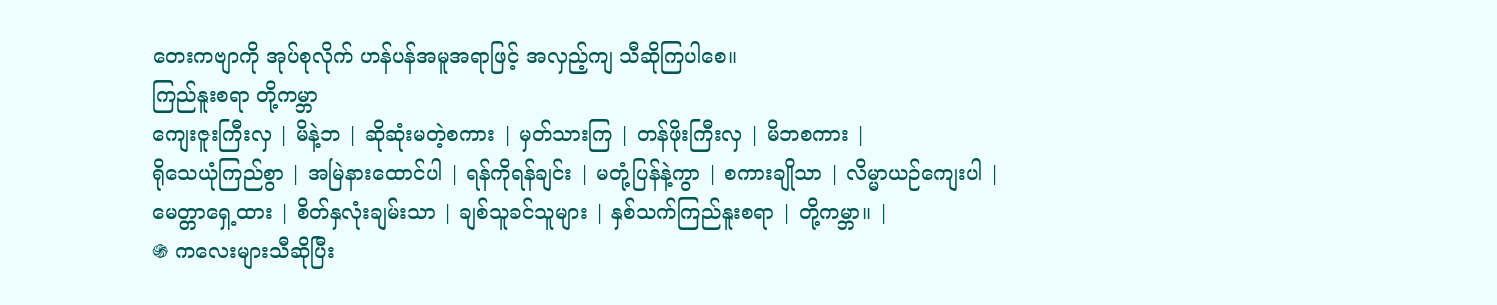တေးကဗျာကို အုပ်စုလိုက် ဟန်ပန်အမူအရာဖြင့် အလှည့်ကျ သီဆိုကြပါစေ။
ကြည်နူးစရာ တို့ကမ္ဘာ
ကျေးဇူးကြီးလှ | မိနဲ့ဘ | ဆိုဆုံးမတဲ့စကား | မှတ်သားကြ | တန်ဖိုးကြီးလှ | မိဘစကား |
ရိုသေယုံကြည်စွာ | အမြဲနားထောင်ပါ | ရန်ကိုရန်ချင်း | မတုံ့ပြန်နဲ့ကွာ | စကားချိုသာ | လိမ္မာယဉ်ကျေးပါ |
မေတ္တာရှေ့ထား | စိတ်နှလုံးချမ်းသာ | ချစ်သူခင်သူများ | နှစ်သက်ကြည်နူးစရာ | တို့ကမ္ဘာ။ |
֍ ကလေးများသီဆိုပြီး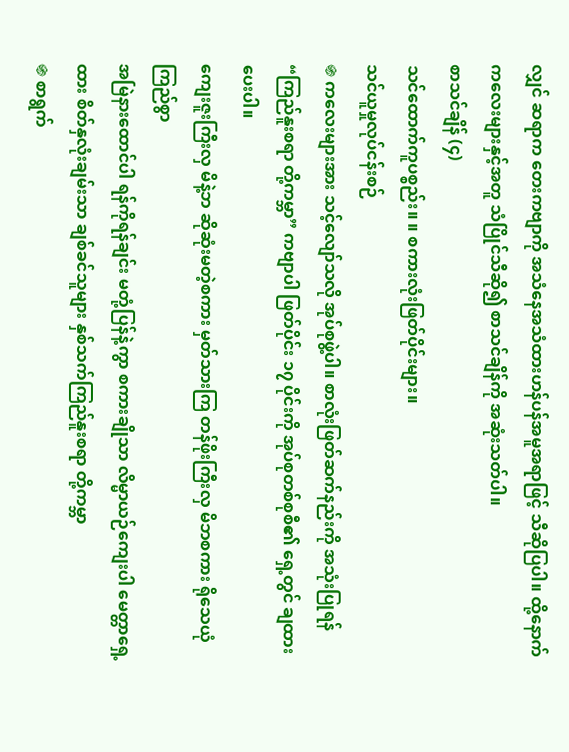လျှင် ဆရာက တေးကဗျာကို အသံနေအသံထားဟန်ပန်အမူအရာဖြင့် သီဆိုပြပါ။ ထို့နောက် ကလေးများနှင့်အတူ သံပြိုင်သီဆို၍ စာသင်ချိန်ကို အဆုံးသတ်ပါ။
စာသင်ချိန် (၄)
သင်ထောက်ကူပစ္စည်း။ ။ စကားလုံးဖြတ်ပိုင်းများ။
သင်ယူမှုလုပ်ငန်းစဉ်
֍ ကလေးများအား သင့်လျော်သလို အုပ်စုဖွဲ့ပါ။ စာလုံးဖြတ်ဆက်နည်းကို အသုံးပြုရန် “ကြည်နူးစရာ တို့ကမ္ဘာ” ကဗျာပါ ဖြတ်ပိုင်း ၁၇ ပိုင်းကို အုပ်စုတစ်စုစီ၏ ရှေ့တွင် ချထားပေးပါ။
ကျေးဇူးကြီးလှ မိနဲ့ဘ ဆိုဆုံးမတဲ့စကား မှတ်သားကြ တန်ဖိုးကြီးလှ မိဘစကား ရိုသေယုံကြည်စွာ
အမြဲနားထောင်ပါ ရန်ကိုရန်ချင်း မတုံ့ပြန်နဲ့ကွာ စကားချိုသာ လိမ္မာယဉ်ကျေးပါ မေတ္တာရှေ့ထား စိတ်နှလုံးချမ်းသာ ချစ်ခင်သူများ နှစ်သက်ကြည်နူးစရာ တို့ကမ္ဘာ
֍ စာရွက်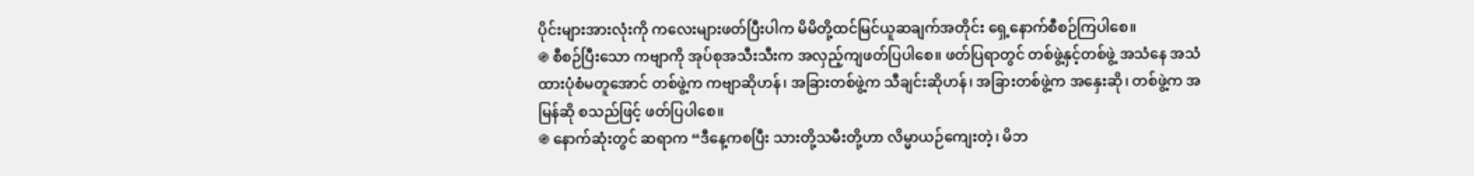ပိုင်းများအားလုံးကို ကလေးများဖတ်ပြီးပါက မိမိတို့ထင်မြင်ယူဆချက်အတိုင်း ရှေ့နောက်စီစဉ်ကြပါစေ။
֍ စီစဉ်ပြီးသော ကဗျာကို အုပ်စုအသီးသီးက အလှည့်ကျဖတ်ပြပါစေ။ ဖတ်ပြရာတွင် တစ်ဖွဲ့နှင့်တစ်ဖွဲ့ အသံနေ အသံထားပုံစံမတူအောင် တစ်ဖွဲ့က ကဗျာဆိုဟန်၊ အခြားတစ်ဖွဲ့က သီချင်းဆိုဟန်၊ အခြားတစ်ဖွဲ့က အနှေးဆို၊ တစ်ဖွဲ့က အမြန်ဆို စသည်ဖြင့် ဖတ်ပြပါစေ။
֍ နောက်ဆုံးတွင် ဆရာက “ဒီနေ့ကစပြီး သားတို့သမီးတို့ဟာ လိမ္မာယဉ်ကျေးတဲ့၊ မိဘ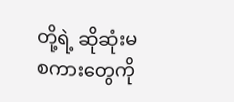တို့ရဲ့ ဆိုဆုံးမစကားတွေကို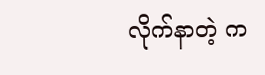လိုက်နာတဲ့ က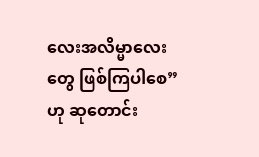လေးအလိမ္မာလေးတွေ ဖြစ်ကြပါစေ”ဟု ဆုတောင်း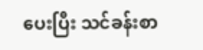ပေးပြီး သင်ခန်းစာ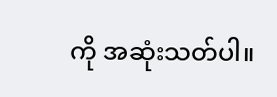ကို အဆုံးသတ်ပါ။